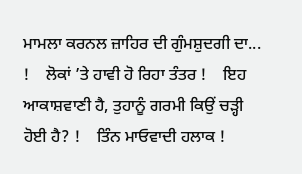ਮਾਮਲਾ ਕਰਨਲ ਜ਼ਾਹਿਰ ਦੀ ਗੁੰਮਸ਼ੁਦਗੀ ਦਾ... !    ਲੋਕਾਂ ’ਤੇ ਹਾਵੀ ਹੋ ਰਿਹਾ ਤੰਤਰ !    ਇਹ ਆਕਾਸ਼ਵਾਣੀ ਹੈ, ਤੁਹਾਨੂੰ ਗਰਮੀ ਕਿਉਂ ਚੜ੍ਹੀ ਹੋਈ ਹੈ? !    ਤਿੰਨ ਮਾਓਵਾਦੀ ਹਲਾਕ !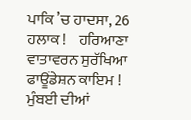ਪਾਕਿ ’ਚ ਹਾਦਸਾ, 26 ਹਲਾਕ !    ਹਰਿਆਣਾ ਵਾਤਾਵਰਨ ਸੁਰੱਖਿਆ ਫਾਊਂਡੇਸ਼ਨ ਕਾਇਮ !    ਮੁੰਬਈ ਦੀਆਂ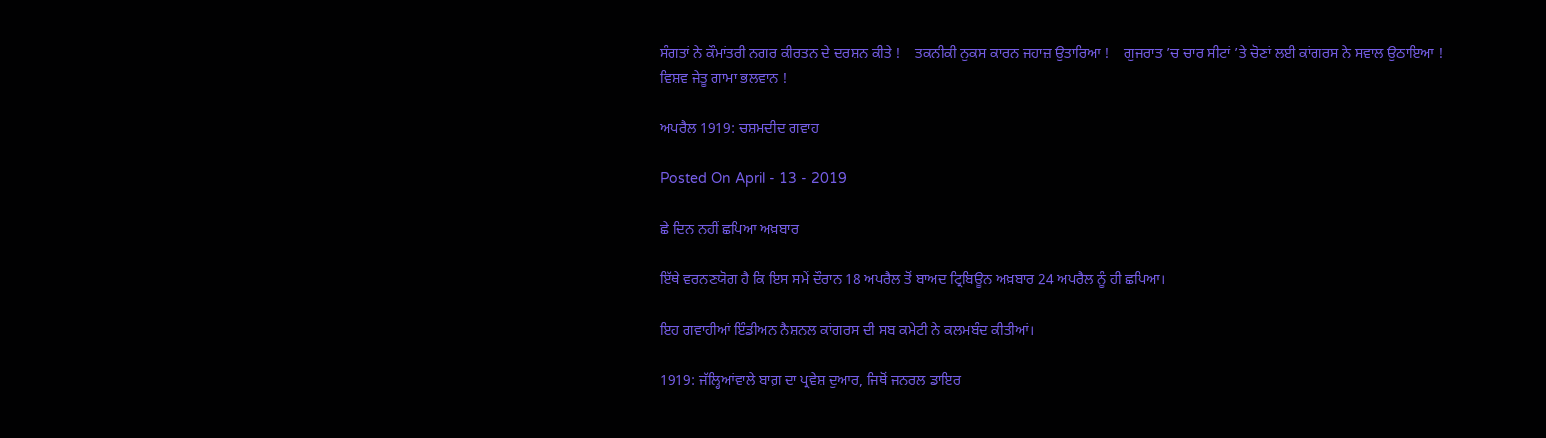ਸੰਗਤਾਂ ਨੇ ਕੌਮਾਂਤਰੀ ਨਗਰ ਕੀਰਤਨ ਦੇ ਦਰਸ਼ਨ ਕੀਤੇ !    ਤਕਨੀਕੀ ਨੁਕਸ ਕਾਰਨ ਜਹਾਜ਼ ਉਤਾਰਿਆ !    ਗੁਜਰਾਤ ’ਚ ਚਾਰ ਸੀਟਾਂ ’ਤੇ ਚੋਣਾਂ ਲਈ ਕਾਂਗਰਸ ਨੇ ਸਵਾਲ ਉਠਾਇਆ !    ਵਿਸ਼ਵ ਜੇਤੂ ਗਾਮਾ ਭਲਵਾਨ !

ਅਪਰੈਲ 1919: ਚਸ਼ਮਦੀਦ ਗਵਾਹ

Posted On April - 13 - 2019

ਛੇ ਦਿਨ ਨਹੀਂ ਛਪਿਆ ਅਖ਼ਬਾਰ

ਇੱਥੇ ਵਰਨਣਯੋਗ ਹੈ ਕਿ ਇਸ ਸਮੇਂ ਦੌਰਾਨ 18 ਅਪਰੈਲ ਤੋਂ ਬਾਅਦ ਟ੍ਰਿਬਿਊਨ ਅਖ਼ਬਾਰ 24 ਅਪਰੈਲ ਨੂੰ ਹੀ ਛਪਿਆ।

ਇਹ ਗਵਾਹੀਆਂ ਇੰਡੀਅਨ ਨੈਸ਼ਨਲ ਕਾਂਗਰਸ ਦੀ ਸਬ ਕਮੇਟੀ ਨੇ ਕਲਮਬੰਦ ਕੀਤੀਆਂ।

1919: ਜੱਲ੍ਹਿਆਂਵਾਲੇ ਬਾਗ਼ ਦਾ ਪ੍ਰਵੇਸ਼ ਦੁਆਰ, ਜਿਥੋਂ ਜਨਰਲ ਡਾਇਰ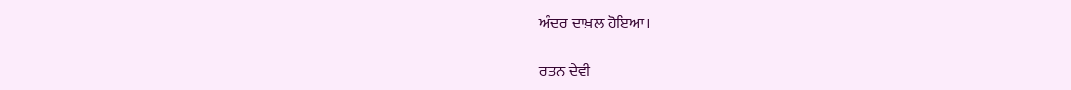ਅੰਦਰ ਦਾਖ਼ਲ ਹੋਇਆ।

ਰਤਨ ਦੇਵੀ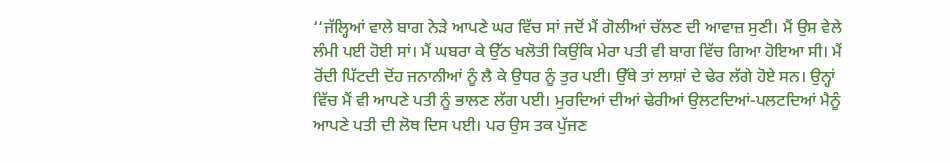‘‘ਜੱਲ੍ਹਿਆਂ ਵਾਲੇ ਬਾਗ ਨੇੜੇ ਆਪਣੇ ਘਰ ਵਿੱਚ ਸਾਂ ਜਦੋਂ ਮੈਂ ਗੋਲੀਆਂ ਚੱਲਣ ਦੀ ਆਵਾਜ਼ ਸੁਣੀ। ਮੈਂ ਉਸ ਵੇਲੇ ਲੰਮੀ ਪਈ ਹੋਈ ਸਾਂ। ਮੈਂ ਘਬਰਾ ਕੇ ਉੱਠ ਖਲੋਤੀ ਕਿਉਂਕਿ ਮੇਰਾ ਪਤੀ ਵੀ ਬਾਗ ਵਿੱਚ ਗਿਆ ਹੋਇਆ ਸੀ। ਮੈਂ ਰੋਂਦੀ ਪਿੱਟਦੀ ਦੋਂਹ ਜਨਾਨੀਆਂ ਨੂੰ ਲੈ ਕੇ ਉਧਰ ਨੂੰ ਤੁਰ ਪਈ। ਉੱਥੇ ਤਾਂ ਲਾਸ਼ਾਂ ਦੇ ਢੇਰ ਲੱਗੇ ਹੋਏ ਸਨ। ਉਨ੍ਹਾਂ ਵਿੱਚ ਮੈਂ ਵੀ ਆਪਣੇ ਪਤੀ ਨੂੰ ਭਾਲਣ ਲੱਗ ਪਈ। ਮੁਰਦਿਆਂ ਦੀਆਂ ਢੇਰੀਆਂ ਉਲਟਦਿਆਂ-ਪਲਟਦਿਆਂ ਮੈਨੂੰ ਆਪਣੇ ਪਤੀ ਦੀ ਲੋਥ ਦਿਸ ਪਈ। ਪਰ ਉਸ ਤਕ ਪੁੱਜਣ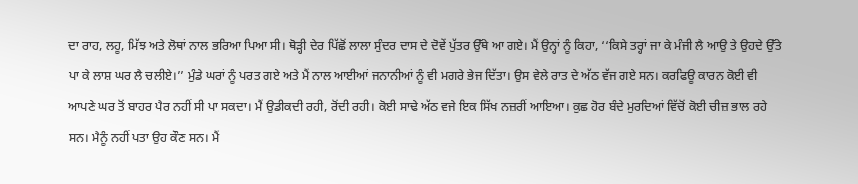ਦਾ ਰਾਹ, ਲਹੂ, ਮਿੱਝ ਅਤੇ ਲੋਥਾਂ ਨਾਲ ਭਰਿਆ ਪਿਆ ਸੀ। ਥੋੜ੍ਹੀ ਦੇਰ ਪਿੱਛੋਂ ਲਾਲਾ ਸੁੰਦਰ ਦਾਸ ਦੇ ਦੋਵੇਂ ਪੁੱਤਰ ਉੱਥੇ ਆ ਗਏ। ਮੈਂ ਉਨ੍ਹਾਂ ਨੂੰ ਕਿਹਾ, ‘‘ਕਿਸੇ ਤਰ੍ਹਾਂ ਜਾ ਕੇ ਮੰਜੀ ਲੈ ਆਉ ਤੇ ਉਹਦੇ ਉੱਤੇ ਪਾ ਕੇ ਲਾਸ਼ ਘਰ ਲੈ ਚਲੀਏ।’’ ਮੁੰਡੇ ਘਰਾਂ ਨੂੰ ਪਰਤ ਗਏ ਅਤੇ ਮੈਂ ਨਾਲ ਆਈਆਂ ਜਨਾਨੀਆਂ ਨੂੰ ਵੀ ਮਗਰੇ ਭੇਜ ਦਿੱਤਾ। ਉਸ ਵੇਲੇ ਰਾਤ ਦੇ ਅੱਠ ਵੱਜ ਗਏ ਸਨ। ਕਰਫਿਊ ਕਾਰਨ ਕੋਈ ਵੀ ਆਪਣੇ ਘਰ ਤੋਂ ਬਾਹਰ ਪੈਰ ਨਹੀਂ ਸੀ ਪਾ ਸਕਦਾ। ਮੈਂ ਉਡੀਕਦੀ ਰਹੀ, ਰੋਂਦੀ ਰਹੀ। ਕੋਈ ਸਾਢੇ ਅੱਠ ਵਜੇ ਇਕ ਸਿੱਖ ਨਜ਼ਰੀਂ ਆਇਆ। ਕੁਛ ਹੋਰ ਬੰਦੇ ਮੁਰਦਿਆਂ ਵਿੱਚੋਂ ਕੋਈ ਚੀਜ਼ ਭਾਲ ਰਹੇ ਸਨ। ਮੈਨੂੰ ਨਹੀਂ ਪਤਾ ਉਹ ਕੌਣ ਸਨ। ਮੈਂ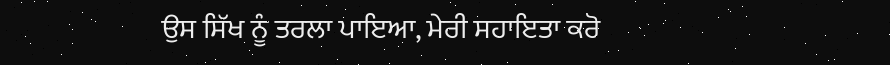ਉਸ ਸਿੱਖ ਨੂੰ ਤਰਲਾ ਪਾਇਆ, ਮੇਰੀ ਸਹਾਇਤਾ ਕਰੋ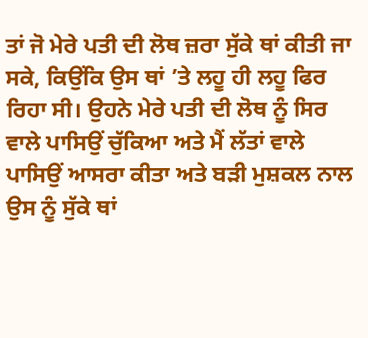ਤਾਂ ਜੋ ਮੇਰੇ ਪਤੀ ਦੀ ਲੋਥ ਜ਼ਰਾ ਸੁੱਕੇ ਥਾਂ ਕੀਤੀ ਜਾ ਸਕੇ, ਕਿਉਂਕਿ ਉਸ ਥਾਂ ’ਤੇ ਲਹੂ ਹੀ ਲਹੂ ਫਿਰ ਰਿਹਾ ਸੀ। ਉਹਨੇ ਮੇਰੇ ਪਤੀ ਦੀ ਲੋਥ ਨੂੰ ਸਿਰ ਵਾਲੇ ਪਾਸਿਉਂ ਚੁੱਕਿਆ ਅਤੇ ਮੈਂ ਲੱਤਾਂ ਵਾਲੇ ਪਾਸਿਉਂ ਆਸਰਾ ਕੀਤਾ ਅਤੇ ਬੜੀ ਮੁਸ਼ਕਲ ਨਾਲ ਉਸ ਨੂੰ ਸੁੱਕੇ ਥਾਂ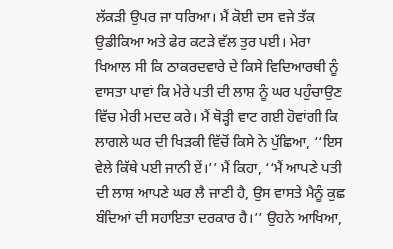ਲੱਕੜੀ ਉਪਰ ਜਾ ਧਰਿਆ। ਮੈਂ ਕੋਈ ਦਸ ਵਜੇ ਤੱਕ ਉਡੀਕਿਆ ਅਤੇ ਫੇਰ ਕਟੜੇ ਵੱਲ ਤੁਰ ਪਈ। ਮੇਰਾ ਖਿਆਲ ਸੀ ਕਿ ਠਾਕਰਦਵਾਰੇ ਦੇ ਕਿਸੇ ਵਿਦਿਆਰਥੀ ਨੂੰ ਵਾਸਤਾ ਪਾਵਾਂ ਕਿ ਮੇਰੇ ਪਤੀ ਦੀ ਲਾਸ਼ ਨੂੰ ਘਰ ਪਹੁੰਚਾਉਣ ਵਿੱਚ ਮੇਰੀ ਮਦਦ ਕਰੇ। ਮੈਂ ਥੋੜ੍ਹੀ ਵਾਟ ਗਈ ਹੋਵਾਂਗੀ ਕਿ ਲਾਗਲੇ ਘਰ ਦੀ ਖਿੜਕੀ ਵਿੱਚੋਂ ਕਿਸੇ ਨੇ ਪੁੱਛਿਆ, ‘‘ਇਸ ਵੇਲੇ ਕਿੱਥੇ ਪਈ ਜਾਨੀ ਏਂ।’’ ਮੈਂ ਕਿਹਾ, ‘‘ਮੈਂ ਆਪਣੇ ਪਤੀ ਦੀ ਲਾਸ਼ ਆਪਣੇ ਘਰ ਲੈ ਜਾਣੀ ਹੈ, ਉਸ ਵਾਸਤੇ ਮੈਨੂੰ ਕੁਛ ਬੰਦਿਆਂ ਦੀ ਸਹਾਇਤਾ ਦਰਕਾਰ ਹੈ।’’ ਉਹਨੇ ਆਖਿਆ,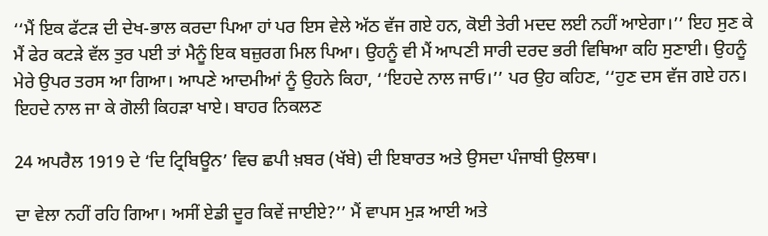‘‘ਮੈਂ ਇਕ ਫੱਟੜ ਦੀ ਦੇਖ-ਭਾਲ ਕਰਦਾ ਪਿਆ ਹਾਂ ਪਰ ਇਸ ਵੇਲੇ ਅੱਠ ਵੱਜ ਗਏ ਹਨ, ਕੋਈ ਤੇਰੀ ਮਦਦ ਲਈ ਨਹੀਂ ਆਏਗਾ।’’ ਇਹ ਸੁਣ ਕੇ ਮੈਂ ਫੇਰ ਕਟੜੇ ਵੱਲ ਤੁਰ ਪਈ ਤਾਂ ਮੈਨੂੰ ਇਕ ਬਜ਼ੁਰਗ ਮਿਲ ਪਿਆ। ਉਹਨੂੰ ਵੀ ਮੈਂ ਆਪਣੀ ਸਾਰੀ ਦਰਦ ਭਰੀ ਵਿਥਿਆ ਕਹਿ ਸੁਣਾਈ। ਉਹਨੂੰ ਮੇਰੇ ਉਪਰ ਤਰਸ ਆ ਗਿਆ। ਆਪਣੇ ਆਦਮੀਆਂ ਨੂੰ ਉਹਨੇ ਕਿਹਾ, ‘‘ਇਹਦੇ ਨਾਲ ਜਾਓ।’’ ਪਰ ਉਹ ਕਹਿਣ, ‘‘ਹੁਣ ਦਸ ਵੱਜ ਗਏ ਹਨ। ਇਹਦੇ ਨਾਲ ਜਾ ਕੇ ਗੋਲੀ ਕਿਹੜਾ ਖਾਏ। ਬਾਹਰ ਨਿਕਲਣ

24 ਅਪਰੈਲ 1919 ਦੇ ‘ਦਿ ਟ੍ਰਿਬਿਊਨ’ ਵਿਚ ਛਪੀ ਖ਼ਬਰ (ਖੱਬੇ) ਦੀ ਇਬਾਰਤ ਅਤੇ ਉਸਦਾ ਪੰਜਾਬੀ ਉਲਥਾ।

ਦਾ ਵੇਲਾ ਨਹੀਂ ਰਹਿ ਗਿਆ। ਅਸੀਂ ਏਡੀ ਦੂਰ ਕਿਵੇਂ ਜਾਈਏ?’’ ਮੈਂ ਵਾਪਸ ਮੁੜ ਆਈ ਅਤੇ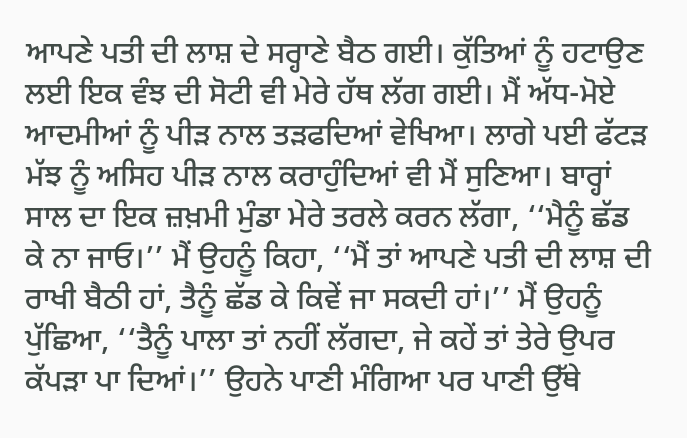ਆਪਣੇ ਪਤੀ ਦੀ ਲਾਸ਼ ਦੇ ਸਰ੍ਹਾਣੇ ਬੈਠ ਗਈ। ਕੁੱਤਿਆਂ ਨੂੰ ਹਟਾਉਣ ਲਈ ਇਕ ਵੰਝ ਦੀ ਸੋਟੀ ਵੀ ਮੇਰੇ ਹੱਥ ਲੱਗ ਗਈ। ਮੈਂ ਅੱਧ-ਮੋਏ ਆਦਮੀਆਂ ਨੂੰ ਪੀੜ ਨਾਲ ਤੜਫਦਿਆਂ ਵੇਖਿਆ। ਲਾਗੇ ਪਈ ਫੱਟੜ ਮੱਝ ਨੂੰ ਅਸਿਹ ਪੀੜ ਨਾਲ ਕਰਾਹੁੰਦਿਆਂ ਵੀ ਮੈਂ ਸੁਣਿਆ। ਬਾਰ੍ਹਾਂ ਸਾਲ ਦਾ ਇਕ ਜ਼ਖ਼ਮੀ ਮੁੰਡਾ ਮੇਰੇ ਤਰਲੇ ਕਰਨ ਲੱਗਾ, ‘‘ਮੈਨੂੰ ਛੱਡ ਕੇ ਨਾ ਜਾਓ।’’ ਮੈਂ ਉਹਨੂੰ ਕਿਹਾ, ‘‘ਮੈਂ ਤਾਂ ਆਪਣੇ ਪਤੀ ਦੀ ਲਾਸ਼ ਦੀ ਰਾਖੀ ਬੈਠੀ ਹਾਂ, ਤੈਨੂੰ ਛੱਡ ਕੇ ਕਿਵੇਂ ਜਾ ਸਕਦੀ ਹਾਂ।’’ ਮੈਂ ਉਹਨੂੰ ਪੁੱਛਿਆ, ‘‘ਤੈਨੂੰ ਪਾਲਾ ਤਾਂ ਨਹੀਂ ਲੱਗਦਾ, ਜੇ ਕਹੇਂ ਤਾਂ ਤੇਰੇ ਉਪਰ ਕੱਪੜਾ ਪਾ ਦਿਆਂ।’’ ਉਹਨੇ ਪਾਣੀ ਮੰਗਿਆ ਪਰ ਪਾਣੀ ਉੱਥੇ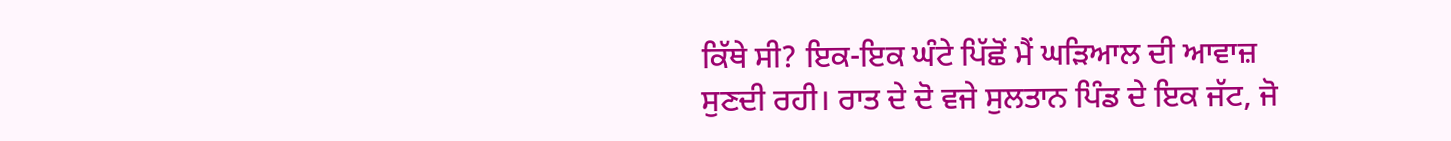ਕਿੱਥੇ ਸੀ? ਇਕ-ਇਕ ਘੰਟੇ ਪਿੱਛੋਂ ਮੈਂ ਘੜਿਆਲ ਦੀ ਆਵਾਜ਼ ਸੁਣਦੀ ਰਹੀ। ਰਾਤ ਦੇ ਦੋ ਵਜੇ ਸੁਲਤਾਨ ਪਿੰਡ ਦੇ ਇਕ ਜੱਟ, ਜੋ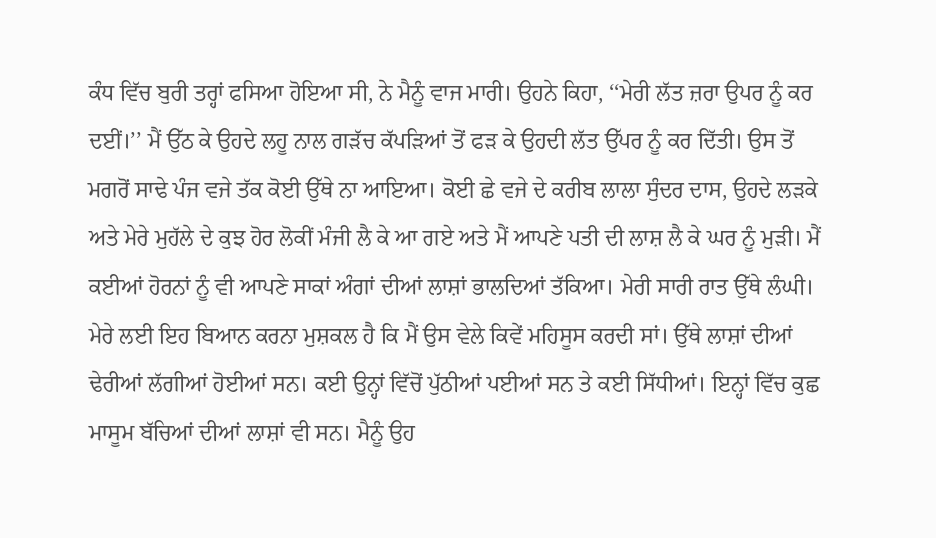ਕੰਧ ਵਿੱਚ ਬੁਰੀ ਤਰ੍ਹਾਂ ਫਸਿਆ ਹੋਇਆ ਸੀ, ਨੇ ਮੈਨੂੰ ਵਾਜ ਮਾਰੀ। ਉਹਨੇ ਕਿਹਾ, ‘‘ਮੇਰੀ ਲੱਤ ਜ਼ਰਾ ਉਪਰ ਨੂੰ ਕਰ ਦਈਂ।’’ ਮੈਂ ਉੱਠ ਕੇ ਉਹਦੇ ਲਹੂ ਨਾਲ ਗੜੱਚ ਕੱਪੜਿਆਂ ਤੋਂ ਫੜ ਕੇ ਉਹਦੀ ਲੱਤ ਉੱਪਰ ਨੂੰ ਕਰ ਦਿੱਤੀ। ਉਸ ਤੋਂ ਮਗਰੋਂ ਸਾਢੇ ਪੰਜ ਵਜੇ ਤੱਕ ਕੋਈ ਉੱਥੇ ਨਾ ਆਇਆ। ਕੋਈ ਛੇ ਵਜੇ ਦੇ ਕਰੀਬ ਲਾਲਾ ਸੁੰਦਰ ਦਾਸ, ਉਹਦੇ ਲੜਕੇ ਅਤੇ ਮੇਰੇ ਮੁਹੱਲੇ ਦੇ ਕੁਝ ਹੋਰ ਲੋਕੀਂ ਮੰਜੀ ਲੈ ਕੇ ਆ ਗਏ ਅਤੇ ਮੈਂ ਆਪਣੇ ਪਤੀ ਦੀ ਲਾਸ਼ ਲੈ ਕੇ ਘਰ ਨੂੰ ਮੁੜੀ। ਮੈਂ ਕਈਆਂ ਹੋਰਨਾਂ ਨੂੰ ਵੀ ਆਪਣੇ ਸਾਕਾਂ ਅੰਗਾਂ ਦੀਆਂ ਲਾਸ਼ਾਂ ਭਾਲਦਿਆਂ ਤੱਕਿਆ। ਮੇਰੀ ਸਾਰੀ ਰਾਤ ਉੱਥੇ ਲੰਘੀ। ਮੇਰੇ ਲਈ ਇਹ ਬਿਆਨ ਕਰਨਾ ਮੁਸ਼ਕਲ ਹੈ ਕਿ ਮੈਂ ਉਸ ਵੇਲੇ ਕਿਵੇਂ ਮਹਿਸੂਸ ਕਰਦੀ ਸਾਂ। ਉੱਥੇ ਲਾਸ਼ਾਂ ਦੀਆਂ ਢੇਰੀਆਂ ਲੱਗੀਆਂ ਹੋਈਆਂ ਸਨ। ਕਈ ਉਨ੍ਹਾਂ ਵਿੱਚੋਂ ਪੁੱਠੀਆਂ ਪਈਆਂ ਸਨ ਤੇ ਕਈ ਸਿੱਧੀਆਂ। ਇਨ੍ਹਾਂ ਵਿੱਚ ਕੁਛ ਮਾਸੂਮ ਬੱਚਿਆਂ ਦੀਆਂ ਲਾਸ਼ਾਂ ਵੀ ਸਨ। ਮੈਨੂੰ ਉਹ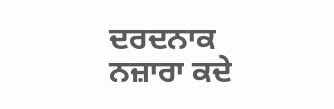ਦਰਦਨਾਕ ਨਜ਼ਾਰਾ ਕਦੇ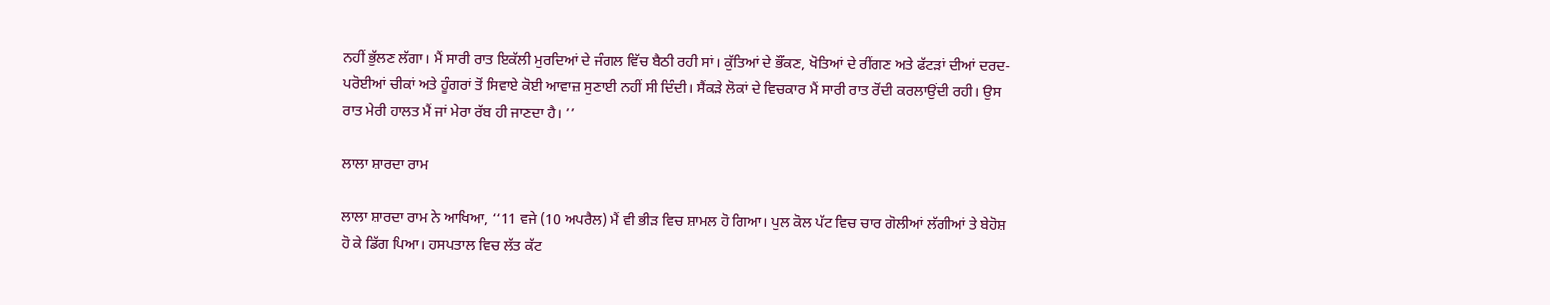ਨਹੀਂ ਭੁੱਲਣ ਲੱਗਾ। ਮੈਂ ਸਾਰੀ ਰਾਤ ਇਕੱਲੀ ਮੁਰਦਿਆਂ ਦੇ ਜੰਗਲ ਵਿੱਚ ਬੈਠੀ ਰਹੀ ਸਾਂ। ਕੁੱਤਿਆਂ ਦੇ ਭੌਂਕਣ, ਖੋਤਿਆਂ ਦੇ ਰੀਂਗਣ ਅਤੇ ਫੱਟੜਾਂ ਦੀਆਂ ਦਰਦ-ਪਰੋਈਆਂ ਚੀਕਾਂ ਅਤੇ ਹੂੰਗਰਾਂ ਤੋਂ ਸਿਵਾਏ ਕੋਈ ਆਵਾਜ਼ ਸੁਣਾਈ ਨਹੀਂ ਸੀ ਦਿੰਦੀ। ਸੈਂਕੜੇ ਲੋਕਾਂ ਦੇ ਵਿਚਕਾਰ ਮੈਂ ਸਾਰੀ ਰਾਤ ਰੋਂਦੀ ਕਰਲਾਉਂਦੀ ਰਹੀ। ਉਸ ਰਾਤ ਮੇਰੀ ਹਾਲਤ ਮੈਂ ਜਾਂ ਮੇਰਾ ਰੱਬ ਹੀ ਜਾਣਦਾ ਹੈ। ’’

ਲਾਲਾ ਸ਼ਾਰਦਾ ਰਾਮ

ਲਾਲਾ ਸ਼ਾਰਦਾ ਰਾਮ ਨੇ ਆਖਿਆ, ‘‘11 ਵਜੇ (10 ਅਪਰੈਲ) ਮੈਂ ਵੀ ਭੀੜ ਵਿਚ ਸ਼ਾਮਲ ਹੋ ਗਿਆ। ਪੁਲ ਕੋਲ ਪੱਟ ਵਿਚ ਚਾਰ ਗੋਲੀਆਂ ਲੱਗੀਆਂ ਤੇ ਬੇਹੋਸ਼ ਹੋ ਕੇ ਡਿੱਗ ਪਿਆ। ਹਸਪਤਾਲ ਵਿਚ ਲੱਤ ਕੱਟ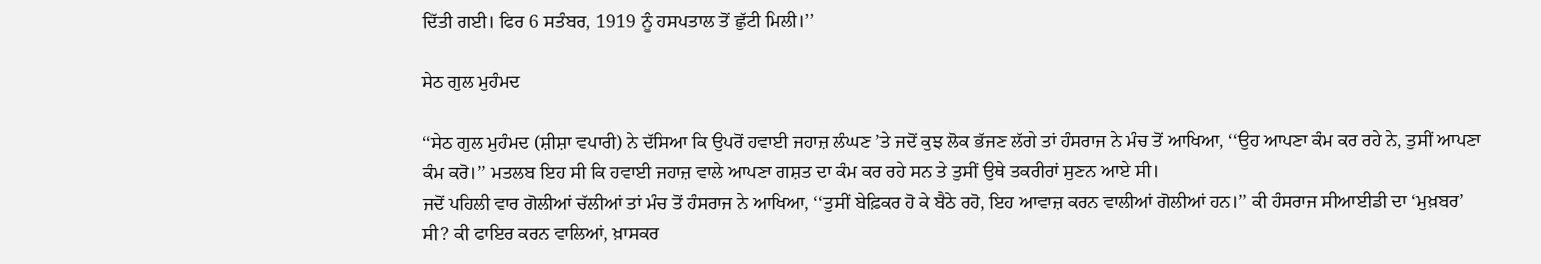ਦਿੱਤੀ ਗਈ। ਫਿਰ 6 ਸਤੰਬਰ, 1919 ਨੂੰ ਹਸਪਤਾਲ ਤੋਂ ਛੁੱਟੀ ਮਿਲੀ।’’

ਸੇਠ ਗੁਲ ਮੁਹੰਮਦ

‘‘ਸੇਠ ਗੁਲ ਮੁਹੰਮਦ (ਸ਼ੀਸ਼ਾ ਵਪਾਰੀ) ਨੇ ਦੱਸਿਆ ਕਿ ਉਪਰੋਂ ਹਵਾਈ ਜਹਾਜ਼ ਲੰਘਣ ’ਤੇ ਜਦੋਂ ਕੁਝ ਲੋਕ ਭੱਜਣ ਲੱਗੇ ਤਾਂ ਹੰਸਰਾਜ ਨੇ ਮੰਚ ਤੋਂ ਆਖਿਆ, ‘‘ਉਹ ਆਪਣਾ ਕੰਮ ਕਰ ਰਹੇ ਨੇ, ਤੁਸੀਂ ਆਪਣਾ ਕੰਮ ਕਰੋ।’’ ਮਤਲਬ ਇਹ ਸੀ ਕਿ ਹਵਾਈ ਜਹਾਜ਼ ਵਾਲੇ ਆਪਣਾ ਗਸ਼ਤ ਦਾ ਕੰਮ ਕਰ ਰਹੇ ਸਨ ਤੇ ਤੁਸੀਂ ਉਥੇ ਤਕਰੀਰਾਂ ਸੁਣਨ ਆਏ ਸੀ।
ਜਦੋਂ ਪਹਿਲੀ ਵਾਰ ਗੋਲੀਆਂ ਚੱਲੀਆਂ ਤਾਂ ਮੰਚ ਤੋਂ ਹੰਸਰਾਜ ਨੇ ਆਖਿਆ, ‘‘ਤੁਸੀਂ ਬੇਫ਼ਿਕਰ ਹੋ ਕੇ ਬੈਠੇ ਰਹੋ, ਇਹ ਆਵਾਜ਼ ਕਰਨ ਵਾਲੀਆਂ ਗੋਲੀਆਂ ਹਨ।’’ ਕੀ ਹੰਸਰਾਜ ਸੀਆਈਡੀ ਦਾ ‘ਮੁਖ਼ਬਰ’ ਸੀ? ਕੀ ਫਾਇਰ ਕਰਨ ਵਾਲਿਆਂ, ਖ਼ਾਸਕਰ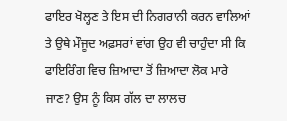ਫਾਇਰ ਖੋਲ੍ਹਣ ਤੇ ਇਸ ਦੀ ਨਿਗਰਾਨੀ ਕਰਨ ਵਾਲਿਆਂ ਤੇ ਉਥੇ ਮੌਜੂਦ ਅਫ਼ਸਰਾਂ ਵਾਂਗ ਉਹ ਵੀ ਚਾਹੁੰਦਾ ਸੀ ਕਿ ਫਾਇਰਿੰਗ ਵਿਚ ਜ਼ਿਆਦਾ ਤੋਂ ਜ਼ਿਆਦਾ ਲੋਕ ਮਾਰੇ ਜਾਣ? ਉਸ ਨੂੰ ਕਿਸ ਗੱਲ ਦਾ ਲਾਲਚ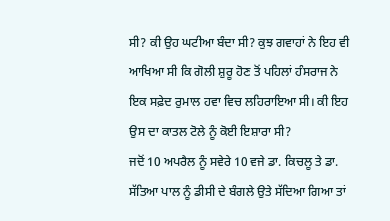ਸੀ? ਕੀ ਉਹ ਘਟੀਆ ਬੰਦਾ ਸੀ? ਕੁਝ ਗਵਾਹਾਂ ਨੇ ਇਹ ਵੀ ਆਖਿਆ ਸੀ ਕਿ ਗੋਲੀ ਸ਼ੁਰੂ ਹੋਣ ਤੋਂ ਪਹਿਲਾਂ ਹੰਸਰਾਜ ਨੇ ਇਕ ਸਫ਼ੇਦ ਰੁਮਾਲ ਹਵਾ ਵਿਚ ਲਹਿਰਾਇਆ ਸੀ। ਕੀ ਇਹ ਉਸ ਦਾ ਕਾਤਲ ਟੋਲੇ ਨੂੰ ਕੋਈ ਇਸ਼ਾਰਾ ਸੀ?
ਜਦੋਂ 10 ਅਪਰੈਲ ਨੂੰ ਸਵੇਰੇ 10 ਵਜੇ ਡਾ. ਕਿਚਲੂ ਤੇ ਡਾ. ਸੱਤਿਆ ਪਾਲ ਨੂੰ ਡੀਸੀ ਦੇ ਬੰਗਲੇ ਉਤੇ ਸੱਦਿਆ ਗਿਆ ਤਾਂ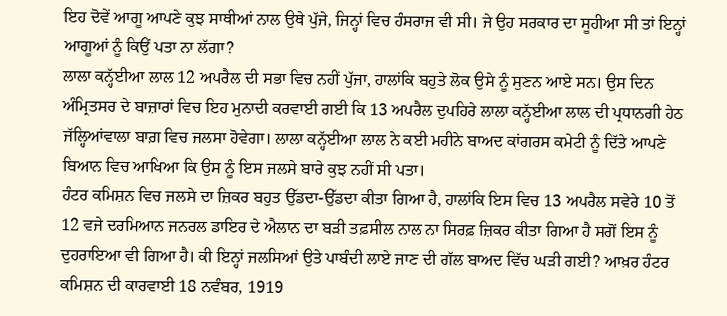ਇਹ ਦੋਵੇਂ ਆਗੂ ਆਪਣੇ ਕੁਝ ਸਾਥੀਆਂ ਨਾਲ ਉਥੇ ਪੁੱਜੇ, ਜਿਨ੍ਹਾਂ ਵਿਚ ਹੰਸਰਾਜ ਵੀ ਸੀ। ਜੇ ਉਹ ਸਰਕਾਰ ਦਾ ਸੂਹੀਆ ਸੀ ਤਾਂ ਇਨ੍ਹਾਂ ਆਗੂਆਂ ਨੂੰ ਕਿਉਂ ਪਤਾ ਨਾ ਲੱਗਾ?
ਲਾਲਾ ਕਨ੍ਹੱਈਆ ਲਾਲ 12 ਅਪਰੈਲ ਦੀ ਸਭਾ ਵਿਚ ਨਹੀਂ ਪੁੱਜਾ, ਹਾਲਾਂਕਿ ਬਹੁਤੇ ਲੋਕ ਉਸੇ ਨੂੰ ਸੁਣਨ ਆਏ ਸਨ। ਉਸ ਦਿਨ ਅੰਮ੍ਰਿਤਸਰ ਦੇ ਬਾਜ਼ਾਰਾਂ ਵਿਚ ਇਹ ਮੁਨਾਦੀ ਕਰਵਾਈ ਗਈ ਕਿ 13 ਅਪਰੈਲ ਦੁਪਹਿਰੇ ਲਾਲਾ ਕਨ੍ਹੱਈਆ ਲਾਲ ਦੀ ਪ੍ਰਧਾਨਗੀ ਹੇਠ ਜੱਲ੍ਹਿਆਂਵਾਲਾ ਬਾਗ਼ ਵਿਚ ਜਲਸਾ ਹੋਵੇਗਾ। ਲਾਲਾ ਕਨ੍ਹੱਈਆ ਲਾਲ ਨੇ ਕਈ ਮਹੀਨੇ ਬਾਅਦ ਕਾਂਗਰਸ ਕਮੇਟੀ ਨੂੰ ਦਿੱਤੇ ਆਪਣੇ ਬਿਆਨ ਵਿਚ ਆਖਿਆ ਕਿ ਉਸ ਨੂੰ ਇਸ ਜਲਸੇ ਬਾਰੇ ਕੁਝ ਨਹੀਂ ਸੀ ਪਤਾ।
ਹੰਟਰ ਕਮਿਸ਼ਨ ਵਿਚ ਜਲਸੇ ਦਾ ਜ਼ਿਕਰ ਬਹੁਤ ਉੱਡਦਾ-ਉੱਡਦਾ ਕੀਤਾ ਗਿਆ ਹੈ, ਹਾਲਾਂਕਿ ਇਸ ਵਿਚ 13 ਅਪਰੈਲ ਸਵੇਰੇ 10 ਤੋਂ 12 ਵਜੇ ਦਰਮਿਆਨ ਜਨਰਲ ਡਾਇਰ ਦੇ ਐਲਾਨ ਦਾ ਬੜੀ ਤਫ਼ਸੀਲ ਨਾਲ ਨਾ ਸਿਰਫ਼ ਜ਼ਿਕਰ ਕੀਤਾ ਗਿਆ ਹੈ ਸਗੋਂ ਇਸ ਨੂੰ ਦੁਹਰਾਇਆ ਵੀ ਗਿਆ ਹੈ। ਕੀ ਇਨ੍ਹਾਂ ਜਲਸਿਆਂ ਉਤੇ ਪਾਬੰਦੀ ਲਾਏ ਜਾਣ ਦੀ ਗੱਲ ਬਾਅਦ ਵਿੱਚ ਘੜੀ ਗਈ? ਆਖ਼ਰ ਹੰਟਰ ਕਮਿਸ਼ਨ ਦੀ ਕਾਰਵਾਈ 18 ਨਵੰਬਰ, 1919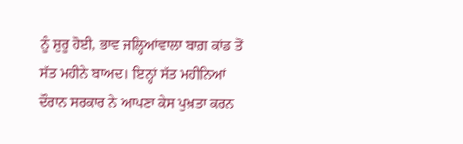ਨੂੰ ਸ਼ੁਰੂ ਹੋਈ, ਭਾਵ ਜਲ੍ਹਿਆਂਵਾਲਾ ਬਾਗ਼ ਕਾਂਡ ਤੋਂ ਸੱਤ ਮਹੀਨੇ ਬਾਅਦ। ਇਨ੍ਹਾਂ ਸੱਤ ਮਹੀਨਿਆਂ ਦੌਰਾਨ ਸਰਕਾਰ ਨੇ ਆਪਣਾ ਕੇਸ ਪੁਖ਼ਤਾ ਕਰਨ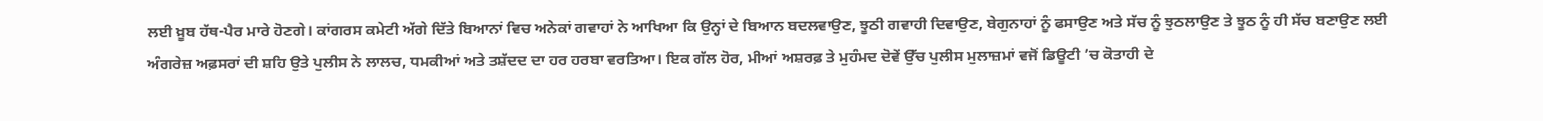ਲਈ ਖ਼ੂਬ ਹੱਥ-ਪੈਰ ਮਾਰੇ ਹੋਣਗੇ। ਕਾਂਗਰਸ ਕਮੇਟੀ ਅੱਗੇ ਦਿੱਤੇ ਬਿਆਨਾਂ ਵਿਚ ਅਨੇਕਾਂ ਗਵਾਹਾਂ ਨੇ ਆਖਿਆ ਕਿ ਉਨ੍ਹਾਂ ਦੇ ਬਿਆਨ ਬਦਲਵਾਉਣ, ਝੂਠੀ ਗਵਾਹੀ ਦਿਵਾਉਣ, ਬੇਗੁਨਾਹਾਂ ਨੂੰ ਫਸਾਉਣ ਅਤੇ ਸੱਚ ਨੂੰ ਝੁਠਲਾਉਣ ਤੇ ਝੂਠ ਨੂੰ ਹੀ ਸੱਚ ਬਣਾਉਣ ਲਈ ਅੰਗਰੇਜ਼ ਅਫ਼ਸਰਾਂ ਦੀ ਸ਼ਹਿ ਉਤੇ ਪੁਲੀਸ ਨੇ ਲਾਲਚ, ਧਮਕੀਆਂ ਅਤੇ ਤਸ਼ੱਦਦ ਦਾ ਹਰ ਹਰਬਾ ਵਰਤਿਆ। ਇਕ ਗੱਲ ਹੋਰ, ਮੀਆਂ ਅਸ਼ਰਫ਼ ਤੇ ਮੁਹੰਮਦ ਦੋਵੇਂ ਉੱਚ ਪੁਲੀਸ ਮੁਲਾਜ਼ਮਾਂ ਵਜੋਂ ਡਿਊਟੀ ’ਚ ਕੋਤਾਹੀ ਦੇ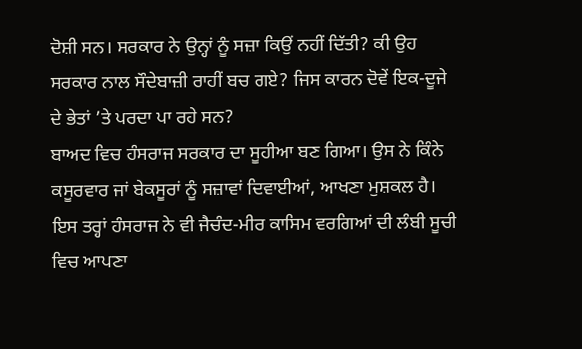ਦੋਸ਼ੀ ਸਨ। ਸਰਕਾਰ ਨੇ ਉਨ੍ਹਾਂ ਨੂੰ ਸਜ਼ਾ ਕਿਉਂ ਨਹੀਂ ਦਿੱਤੀ? ਕੀ ਉਹ ਸਰਕਾਰ ਨਾਲ ਸੌਦੇਬਾਜ਼ੀ ਰਾਹੀਂ ਬਚ ਗਏ? ਜਿਸ ਕਾਰਨ ਦੋਵੇਂ ਇਕ-ਦੂਜੇ ਦੇ ਭੇਤਾਂ ’ਤੇ ਪਰਦਾ ਪਾ ਰਹੇ ਸਨ?
ਬਾਅਦ ਵਿਚ ਹੰਸਰਾਜ ਸਰਕਾਰ ਦਾ ਸੂਹੀਆ ਬਣ ਗਿਆ। ਉਸ ਨੇ ਕਿੰਨੇ ਕਸੂਰਵਾਰ ਜਾਂ ਬੇਕਸੂਰਾਂ ਨੂੰ ਸਜ਼ਾਵਾਂ ਦਿਵਾਈਆਂ, ਆਖਣਾ ਮੁਸ਼ਕਲ ਹੈ। ਇਸ ਤਰ੍ਹਾਂ ਹੰਸਰਾਜ ਨੇ ਵੀ ਜੈਚੰਦ-ਮੀਰ ਕਾਸਿਮ ਵਰਗਿਆਂ ਦੀ ਲੰਬੀ ਸੂਚੀ ਵਿਚ ਆਪਣਾ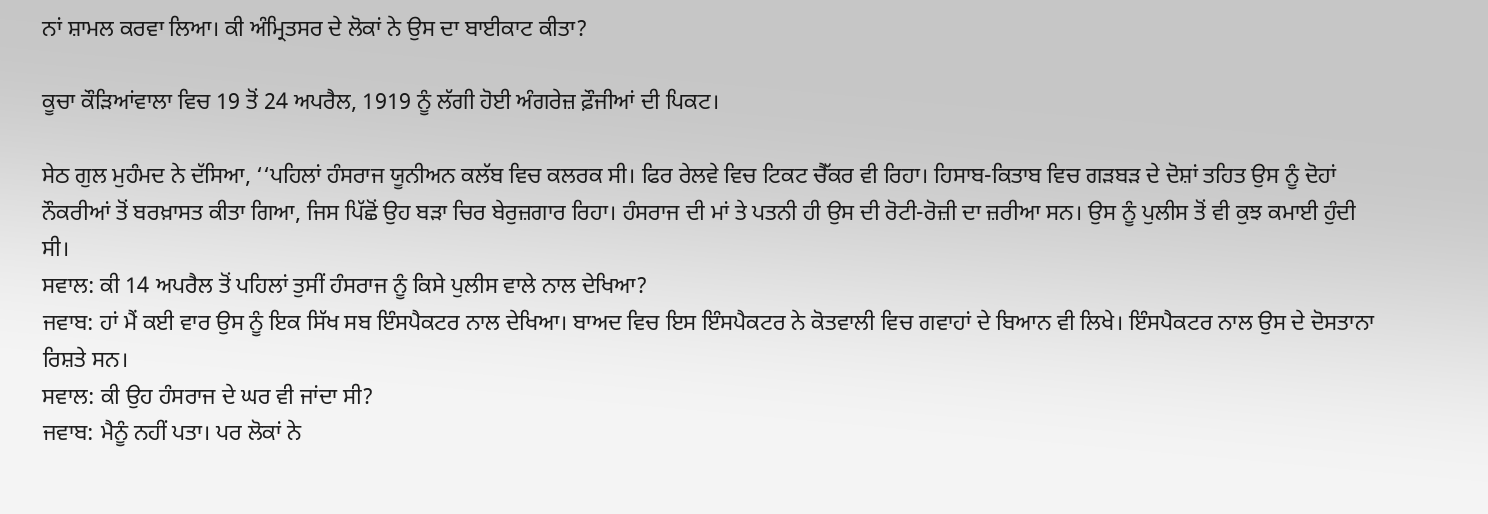ਨਾਂ ਸ਼ਾਮਲ ਕਰਵਾ ਲਿਆ। ਕੀ ਅੰਮ੍ਰਿਤਸਰ ਦੇ ਲੋਕਾਂ ਨੇ ਉਸ ਦਾ ਬਾਈਕਾਟ ਕੀਤਾ?

ਕੂਚਾ ਕੌੜਿਆਂਵਾਲਾ ਵਿਚ 19 ਤੋਂ 24 ਅਪਰੈਲ, 1919 ਨੂੰ ਲੱਗੀ ਹੋਈ ਅੰਗਰੇਜ਼ ਫ਼ੌਜੀਆਂ ਦੀ ਪਿਕਟ।

ਸੇਠ ਗੁਲ ਮੁਹੰਮਦ ਨੇ ਦੱਸਿਆ, ‘‘ਪਹਿਲਾਂ ਹੰਸਰਾਜ ਯੂਨੀਅਨ ਕਲੱਬ ਵਿਚ ਕਲਰਕ ਸੀ। ਫਿਰ ਰੇਲਵੇ ਵਿਚ ਟਿਕਟ ਚੈੱਕਰ ਵੀ ਰਿਹਾ। ਹਿਸਾਬ-ਕਿਤਾਬ ਵਿਚ ਗੜਬੜ ਦੇ ਦੋਸ਼ਾਂ ਤਹਿਤ ਉਸ ਨੂੰ ਦੋਹਾਂ ਨੌਕਰੀਆਂ ਤੋਂ ਬਰਖ਼ਾਸਤ ਕੀਤਾ ਗਿਆ, ਜਿਸ ਪਿੱਛੋਂ ਉਹ ਬੜਾ ਚਿਰ ਬੇਰੁਜ਼ਗਾਰ ਰਿਹਾ। ਹੰਸਰਾਜ ਦੀ ਮਾਂ ਤੇ ਪਤਨੀ ਹੀ ਉਸ ਦੀ ਰੋਟੀ-ਰੋਜ਼ੀ ਦਾ ਜ਼ਰੀਆ ਸਨ। ਉਸ ਨੂੰ ਪੁਲੀਸ ਤੋਂ ਵੀ ਕੁਝ ਕਮਾਈ ਹੁੰਦੀ ਸੀ।
ਸਵਾਲ: ਕੀ 14 ਅਪਰੈਲ ਤੋਂ ਪਹਿਲਾਂ ਤੁਸੀਂ ਹੰਸਰਾਜ ਨੂੰ ਕਿਸੇ ਪੁਲੀਸ ਵਾਲੇ ਨਾਲ ਦੇਖਿਆ?
ਜਵਾਬ: ਹਾਂ ਮੈਂ ਕਈ ਵਾਰ ਉਸ ਨੂੰ ਇਕ ਸਿੱਖ ਸਬ ਇੰਸਪੈਕਟਰ ਨਾਲ ਦੇਖਿਆ। ਬਾਅਦ ਵਿਚ ਇਸ ਇੰਸਪੈਕਟਰ ਨੇ ਕੋਤਵਾਲੀ ਵਿਚ ਗਵਾਹਾਂ ਦੇ ਬਿਆਨ ਵੀ ਲਿਖੇ। ਇੰਸਪੈਕਟਰ ਨਾਲ ਉਸ ਦੇ ਦੋਸਤਾਨਾ ਰਿਸ਼ਤੇ ਸਨ।
ਸਵਾਲ: ਕੀ ਉਹ ਹੰਸਰਾਜ ਦੇ ਘਰ ਵੀ ਜਾਂਦਾ ਸੀ?
ਜਵਾਬ: ਮੈਨੂੰ ਨਹੀਂ ਪਤਾ। ਪਰ ਲੋਕਾਂ ਨੇ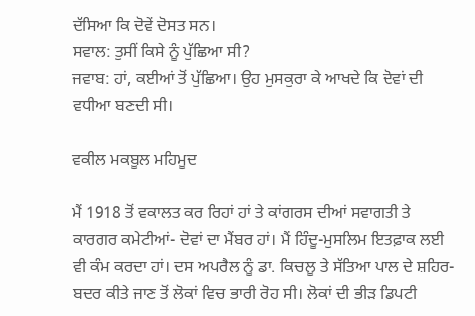ਦੱਸਿਆ ਕਿ ਦੋਵੇਂ ਦੋਸਤ ਸਨ।
ਸਵਾਲ: ਤੁਸੀਂ ਕਿਸੇ ਨੂੰ ਪੁੱਛਿਆ ਸੀ?
ਜਵਾਬ: ਹਾਂ, ਕਈਆਂ ਤੋਂ ਪੁੱਛਿਆ। ਉਹ ਮੁਸਕੁਰਾ ਕੇ ਆਖਦੇ ਕਿ ਦੋਵਾਂ ਦੀ ਵਧੀਆ ਬਣਦੀ ਸੀ।

ਵਕੀਲ ਮਕਬੂਲ ਮਹਿਮੂਦ

ਮੈਂ 1918 ਤੋਂ ਵਕਾਲਤ ਕਰ ਰਿਹਾਂ ਹਾਂ ਤੇ ਕਾਂਗਰਸ ਦੀਆਂ ਸਵਾਗਤੀ ਤੇ ਕਾਰਗਰ ਕਮੇਟੀਆਂ- ਦੋਵਾਂ ਦਾ ਮੈਂਬਰ ਹਾਂ। ਮੈਂ ਹਿੰਦੂ-ਮੁਸਲਿਮ ਇਤਫ਼ਾਕ ਲਈ ਵੀ ਕੰਮ ਕਰਦਾ ਹਾਂ। ਦਸ ਅਪਰੈਲ ਨੂੰ ਡਾ. ਕਿਚਲੂ ਤੇ ਸੱਤਿਆ ਪਾਲ ਦੇ ਸ਼ਹਿਰ-ਬਦਰ ਕੀਤੇ ਜਾਣ ਤੋਂ ਲੋਕਾਂ ਵਿਚ ਭਾਰੀ ਰੋਹ ਸੀ। ਲੋਕਾਂ ਦੀ ਭੀੜ ਡਿਪਟੀ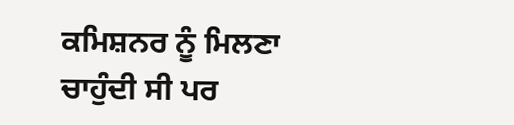ਕਮਿਸ਼ਨਰ ਨੂੰ ਮਿਲਣਾ ਚਾਹੁੰਦੀ ਸੀ ਪਰ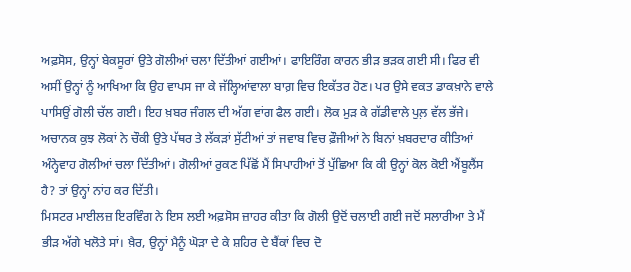ਅਫ਼ਸੋਸ, ਉਨ੍ਹਾਂ ਬੇਕਸੂਰਾਂ ਉਤੇ ਗੋਲੀਆਂ ਚਲਾ ਦਿੱਤੀਆਂ ਗਈਆਂ। ਫਾਇਰਿੰਗ ਕਾਰਨ ਭੀੜ ਭੜਕ ਗਈ ਸੀ। ਫਿਰ ਵੀ ਅਸੀਂ ਉਨ੍ਹਾਂ ਨੂੰ ਆਖਿਆ ਕਿ ਉਹ ਵਾਪਸ ਜਾ ਕੇ ਜੱਲ੍ਹਿਆਂਵਾਲਾ ਬਾਗ਼ ਵਿਚ ਇਕੱਤਰ ਹੋਣ। ਪਰ ਉਸੇ ਵਕਤ ਡਾਕਖ਼ਾਨੇ ਵਾਲੇ ਪਾਸਿਉਂ ਗੋਲੀ ਚੱਲ ਗਈ। ਇਹ ਖ਼ਬਰ ਜੰਗਲ ਦੀ ਅੱਗ ਵਾਂਗ ਫੈਲ ਗਈ। ਲੋਕ ਮੁੜ ਕੇ ਗੱਡੀਵਾਲੇ ਪੁਲ਼ ਵੱਲ ਭੱਜੇ। ਅਚਾਨਕ ਕੁਝ ਲੋਕਾਂ ਨੇ ਚੌਕੀ ਉਤੇ ਪੱਥਰ ਤੇ ਲੱਕੜਾਂ ਸੁੱਟੀਆਂ ਤਾਂ ਜਵਾਬ ਵਿਚ ਫ਼ੌਜੀਆਂ ਨੇ ਬਿਨਾਂ ਖ਼ਬਰਦਾਰ ਕੀਤਿਆਂ ਅੰਨ੍ਹੇਵਾਹ ਗੋਲੀਆਂ ਚਲਾ ਦਿੱਤੀਆਂ। ਗੋਲੀਆਂ ਰੁਕਣ ਪਿੱਛੋਂ ਮੈਂ ਸਿਪਾਹੀਆਂ ਤੋਂ ਪੁੱਛਿਆ ਕਿ ਕੀ ਉਨ੍ਹਾਂ ਕੋਲ ਕੋਈ ਐਂਬੂਲੈਂਸ ਹੈ? ਤਾਂ ਉਨ੍ਹਾਂ ਨਾਂਹ ਕਰ ਦਿੱਤੀ।
ਮਿਸਟਰ ਮਾਈਲਜ਼ ਇਰਵਿੰਗ ਨੇ ਇਸ ਲਈ ਅਫ਼ਸੋਸ ਜ਼ਾਹਰ ਕੀਤਾ ਕਿ ਗੋਲੀ ਉਦੋਂ ਚਲਾਈ ਗਈ ਜਦੋਂ ਸਲਾਰੀਆ ਤੇ ਮੈਂ ਭੀੜ ਅੱਗੇ ਖਲੋਤੇ ਸਾਂ। ਖ਼ੈਰ, ਉਨ੍ਹਾਂ ਮੈਨੂੰ ਘੋੜਾ ਦੇ ਕੇ ਸ਼ਹਿਰ ਦੇ ਬੈਂਕਾਂ ਵਿਚ ਦੋ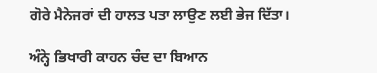ਗੋਰੇ ਮੈਨੇਜਰਾਂ ਦੀ ਹਾਲਤ ਪਤਾ ਲਾਉਣ ਲਈ ਭੇਜ ਦਿੱਤਾ।

ਅੰਨ੍ਹੇ ਭਿਖਾਰੀ ਕਾਹਨ ਚੰਦ ਦਾ ਬਿਆਨ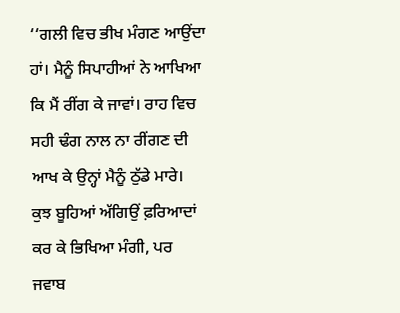‘‘ਗਲੀ ਵਿਚ ਭੀਖ ਮੰਗਣ ਆਉਂਦਾ ਹਾਂ। ਮੈਨੂੰ ਸਿਪਾਹੀਆਂ ਨੇ ਆਖਿਆ ਕਿ ਮੈਂ ਰੀਂਗ ਕੇ ਜਾਵਾਂ। ਰਾਹ ਵਿਚ ਸਹੀ ਢੰਗ ਨਾਲ ਨਾ ਰੀਂਗਣ ਦੀ ਆਖ ਕੇ ਉਨ੍ਹਾਂ ਮੈਨੂੰ ਠੁੱਡੇ ਮਾਰੇ। ਕੁਝ ਬੂਹਿਆਂ ਅੱਗਿਉਂ ਫ਼ਰਿਆਦਾਂ ਕਰ ਕੇ ਭਿਖਿਆ ਮੰਗੀ, ਪਰ ਜਵਾਬ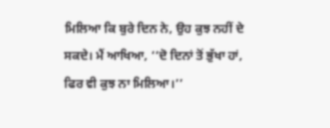ਮਿਲਿਆ ਕਿ ਬੁਰੇ ਦਿਨ ਨੇ, ਉਹ ਕੁਝ ਨਹੀਂ ਦੇ ਸਕਦੇ। ਮੈਂ ਆਖਿਆ, ‘‘ਦੋ ਦਿਨਾਂ ਤੋਂ ਭੁੱਖਾ ਹਾਂ, ਫਿਰ ਵੀ ਕੁਝ ਨਾ ਮਿਲਿਆ।’’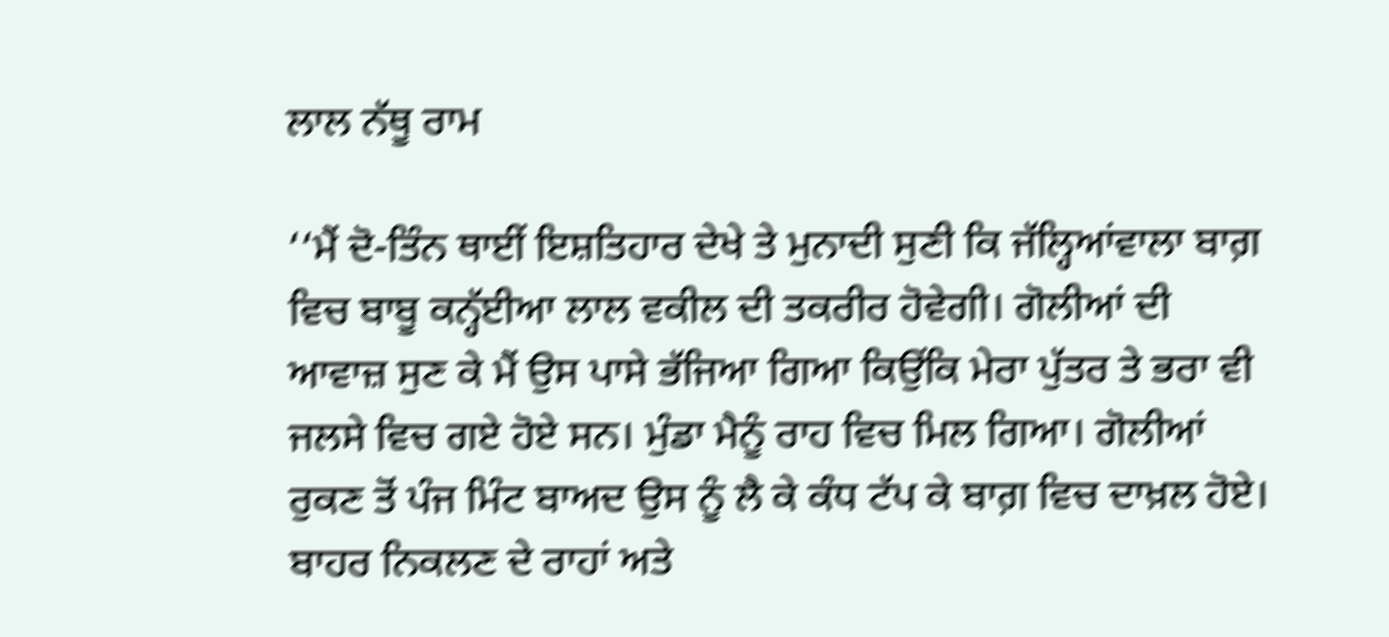ਲਾਲ ਨੱਥੂ ਰਾਮ

‘‘ਮੈਂ ਦੋ-ਤਿੰਨ ਥਾਈਂ ਇਸ਼ਤਿਹਾਰ ਦੇਖੇ ਤੇ ਮੁਨਾਦੀ ਸੁਣੀ ਕਿ ਜੱਲ੍ਹਿਆਂਵਾਲਾ ਬਾਗ਼ ਵਿਚ ਬਾਬੂ ਕਨ੍ਹੱਈਆ ਲਾਲ ਵਕੀਲ ਦੀ ਤਕਰੀਰ ਹੋਵੇਗੀ। ਗੋਲੀਆਂ ਦੀ ਆਵਾਜ਼ ਸੁਣ ਕੇ ਮੈਂ ਉਸ ਪਾਸੇ ਭੱਜਿਆ ਗਿਆ ਕਿਉਂਕਿ ਮੇਰਾ ਪੁੱਤਰ ਤੇ ਭਰਾ ਵੀ ਜਲਸੇ ਵਿਚ ਗਏ ਹੋਏ ਸਨ। ਮੁੰਡਾ ਮੈਨੂੰ ਰਾਹ ਵਿਚ ਮਿਲ ਗਿਆ। ਗੋਲੀਆਂ ਰੁਕਣ ਤੋਂ ਪੰਜ ਮਿੰਟ ਬਾਅਦ ਉਸ ਨੂੰ ਲੈ ਕੇ ਕੰਧ ਟੱਪ ਕੇ ਬਾਗ਼ ਵਿਚ ਦਾਖ਼ਲ ਹੋਏ। ਬਾਹਰ ਨਿਕਲਣ ਦੇ ਰਾਹਾਂ ਅਤੇ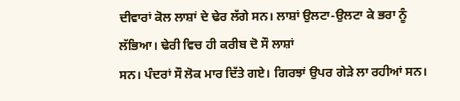ਦੀਵਾਰਾਂ ਕੋਲ ਲਾਸ਼ਾਂ ਦੇ ਢੇਰ ਲੱਗੇ ਸਨ। ਲਾਸ਼ਾਂ ਉਲਟਾ-ਉਲਟਾ ਕੇ ਭਰਾ ਨੂੰ ਲੱਭਿਆ। ਢੇਰੀ ਵਿਚ ਹੀ ਕਰੀਬ ਦੋ ਸੌ ਲਾਸ਼ਾਂ
ਸਨ। ਪੰਦਰਾਂ ਸੌ ਲੋਕ ਮਾਰ ਦਿੱਤੇ ਗਏ। ਗਿਰਝਾਂ ਉਪਰ ਗੇੜੇ ਲਾ ਰਹੀਆਂ ਸਨ।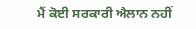ਮੈਂ ਕੋਈ ਸਰਕਾਰੀ ਐਲਾਨ ਨਹੀਂ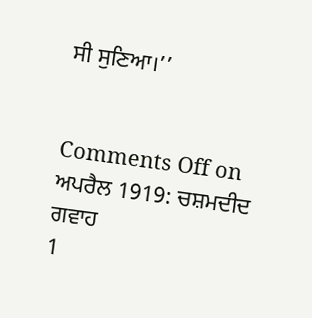ਸੀ ਸੁਣਿਆ।’’


Comments Off on ਅਪਰੈਲ 1919: ਚਸ਼ਮਦੀਦ ਗਵਾਹ
1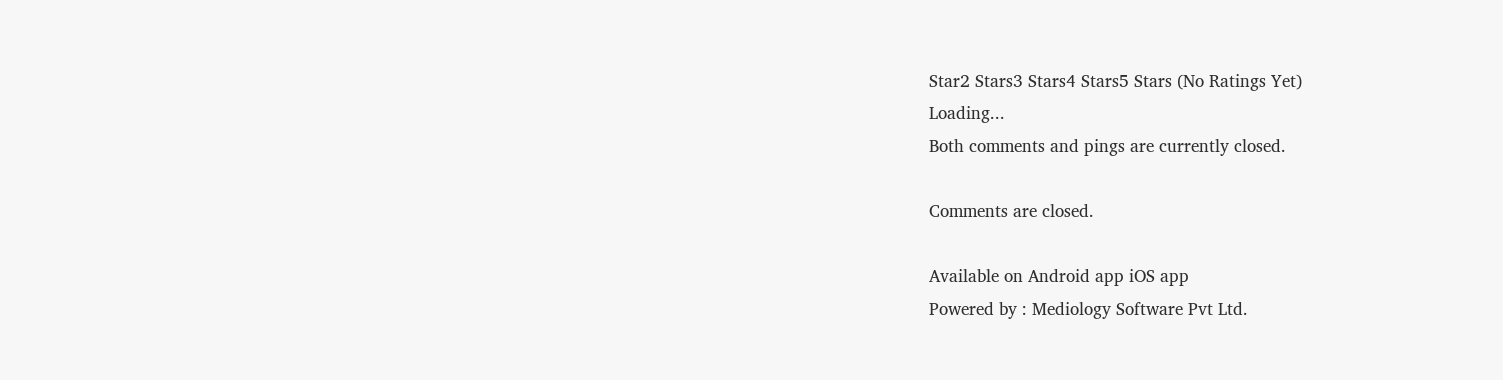Star2 Stars3 Stars4 Stars5 Stars (No Ratings Yet)
Loading...
Both comments and pings are currently closed.

Comments are closed.

Available on Android app iOS app
Powered by : Mediology Software Pvt Ltd.